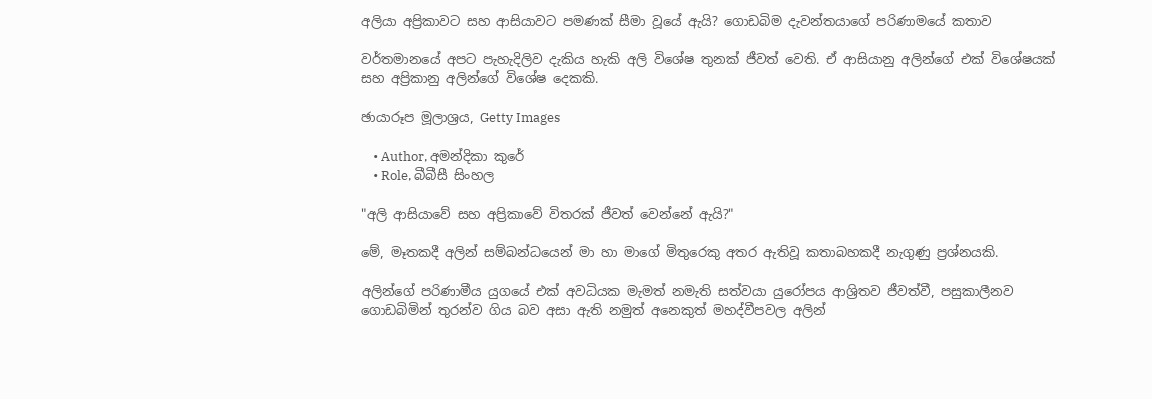අලියා අප්‍රිකාවට සහ ආසියාවට පමණක් සීමා වූයේ ඇයි? ගොඩබිම දැවන්තයාගේ පරිණාමයේ කතාව

වර්තමානයේ අපට පැහැදිලිව දැකිය හැකි අලි විශේෂ තුනක් ජීවත් වෙති. ඒ ආසියානු අලින්ගේ එක් විශේෂයක් සහ අප්‍රිකානු අලින්ගේ විශේෂ දෙකකි.

ඡායාරූප මූලාශ්‍රය, Getty Images

    • Author, අමන්දිකා කුරේ
    • Role, බීබීසී සිංහල

"අලි ආසියාවේ සහ අප්‍රිකාවේ විතරක් ජීවත් වෙන්නේ ඇයි?"

මේ, මෑතකදී අලින් සම්බන්ධයෙන් මා හා මාගේ මිතුරෙකු අතර ඇතිවූ කතාබහකදී නැගුණු ප්‍රශ්නයකි.

අලින්ගේ පරිණාමීය යුගයේ එක් අවධියක මැමත් නමැති සත්වයා යුරෝපය ආශ්‍රිතව ජීවත්වී, පසුකාලීනව ගොඩබිමින් තුරන්ව ගිය බව අසා ඇති නමුත් අනෙකුත් මහද්වීපවල අලින්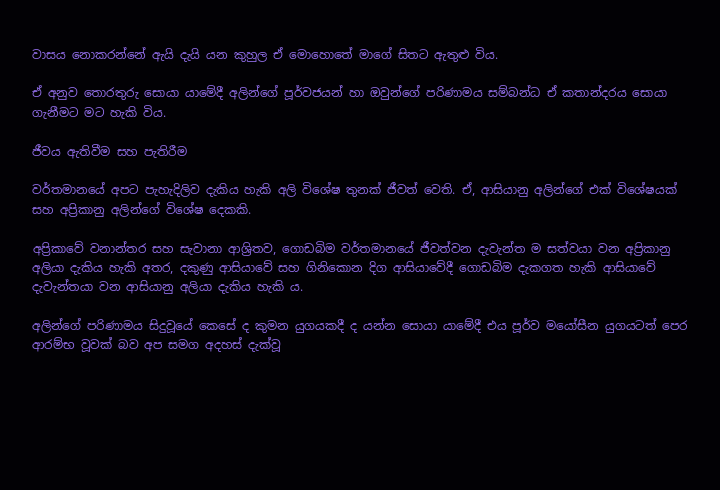වාසය නොකරන්නේ ඇයි දැයි යන කුහුල ඒ මොහොතේ මාගේ සිතට ඇතුළු විය.

ඒ අනුව තොරතුරු සොයා යාමේදී අලින්ගේ පූර්වජයන් හා ඔවුන්ගේ පරිණාමය සම්බන්ධ ඒ කතාන්දරය සොයා ගැනීමට මට හැකි විය.

ජීවය ඇතිවීම සහ පැතිරීම

වර්තමානයේ අපට පැහැදිලිව දැකිය හැකි අලි විශේෂ තුනක් ජීවත් වෙති. ඒ, ආසියානු අලින්ගේ එක් විශේෂයක් සහ අප්‍රිකානු අලින්ගේ විශේෂ දෙකකි.

අප්‍රිකාවේ වනාන්තර සහ සැවානා ආශ්‍රිතව, ගොඩබිම වර්තමානයේ ජීවත්වන දැවැන්ත ම සත්වයා වන අප්‍රිකානු අලියා දැකිය හැකි අතර, දකුණු ආසියාවේ සහ ගිනිකොන දිග ආසියාවේදී ගොඩබිම දැකගත හැකි ආසියාවේ දැවැන්තයා වන ආසියානු අලියා දැකිය හැකි ය.

අලින්ගේ පරිණාමය සිදුවූයේ කෙසේ ද කුමන යුගයකදී ද යන්න සොයා යාමේදී එය පූර්ව මයෝසීන යුගයටත් පෙර ආරම්භ වූවක් බව අප සමග අදහස් දැක්වූ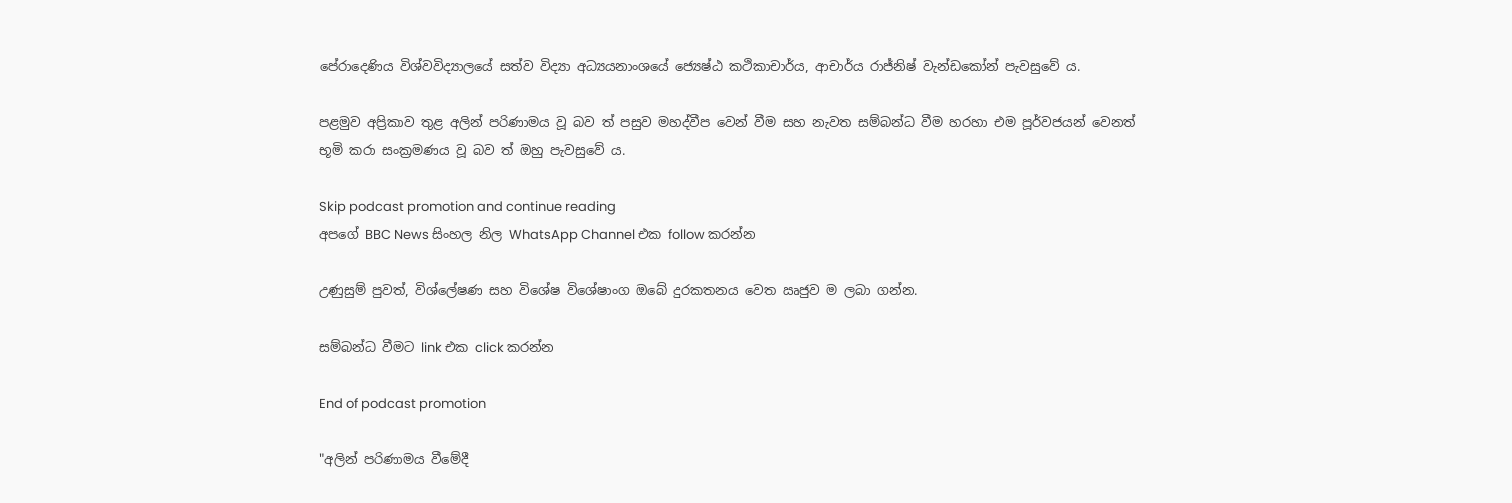පේරාදෙණිය විශ්වවිද්‍යාලයේ සත්ව විද්‍යා අධ්‍යයනාංශයේ ජ්‍යෙෂ්ඨ කථිකාචාර්ය, ආචාර්ය රාජ්නිෂ් වැන්ඩකෝන් පැවසුවේ ය.

පළමුව අප්‍රිකාව තුළ අලින් පරිණාමය වූ බව ත් පසුව මහද්වීප වෙන් වීම සහ නැවත සම්බන්ධ වීම හරහා එම පූර්වජයන් වෙනත් භූමි කරා සංක්‍රමණය වූ බව ත් ඔහු පැවසුවේ ය.

Skip podcast promotion and continue reading
අපගේ BBC News සිංහල නිල WhatsApp Channel එක follow කරන්න

උණුසුම් පුවත්, විශ්ලේෂණ සහ විශේෂ විශේෂාංග ඔබේ දුරකතනය වෙත ඍජුව ම ලබා ගන්න.

සම්බන්ධ වීමට link එක click කරන්න

End of podcast promotion

"අලින් පරිණාමය වීමේදී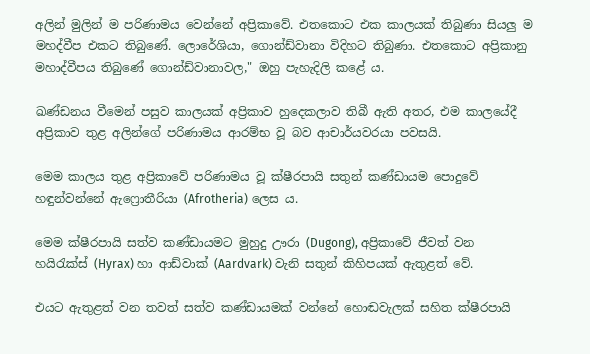අලින් මුලින් ම පරිණාමය වෙන්නේ අප්‍රිකාවේ. එතකොට එක කාලයක් තිබුණා සියලු ම මහද්වීප එකට තිබුණේ. ලොරේශියා, ගොන්ඩ්වානා විදිහට තිබුණා. එතකොට අප්‍රිකානු මහාද්වීපය තිබුණේ ගොන්ඩ්වානාවල," ඔහු පැහැදිලි කළේ ය.

ඛණ්ඩනය වීමෙන් පසුව කාලයක් අප්‍රිකාව හුදෙකලාව තිබී ඇති අතර, එම කාලයේදී අප්‍රිකාව තුළ අලින්ගේ පරිණාමය ආරම්භ වූ බව ආචාර්යවරයා පවසයි.

මෙම කාලය තුළ අප්‍රිකාවේ පරිණාමය වූ ක්ෂීරපායි සතුන් කණ්ඩායම පොදුවේ හඳුන්වන්නේ ඇෆ්‍රොතීරියා (Afrotheria) ලෙස ය.

මෙම ක්ෂීරපායි සත්ව කණ්ඩායමට මුහුදු ඌරා (Dugong), අප්‍රිකාවේ ජීවත් වන හයිරැක්ස් (Hyrax) හා ආඩ්වාක් (Aardvark) වැනි සතුන් කිහිපයක් ඇතුළත් වේ.

එයට ඇතුළත් වන තවත් සත්ව කණ්ඩායමක් වන්නේ හොඬවැලක් සහිත ක්ෂීරපායි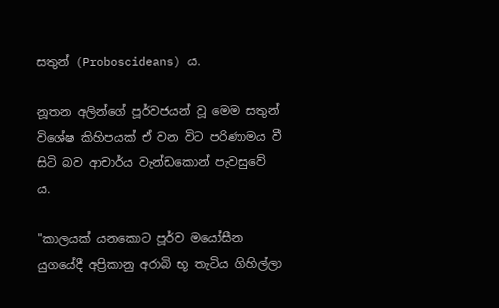සතුන් (Proboscideans) ය.

නූතන අලින්ගේ පූර්වජයන් වූ මෙම සතුන් විශේෂ කිහිපයක් ඒ වන විට පරිණාමය වී සිටි බව ආචාර්ය වැන්ඩකොන් පැවසුවේ ය.

"කාලයක් යනකොට පූර්ව මයෝසීන යුගයේදී අප්‍රිකානු අරාබි භූ තැටිය ගිහිල්ලා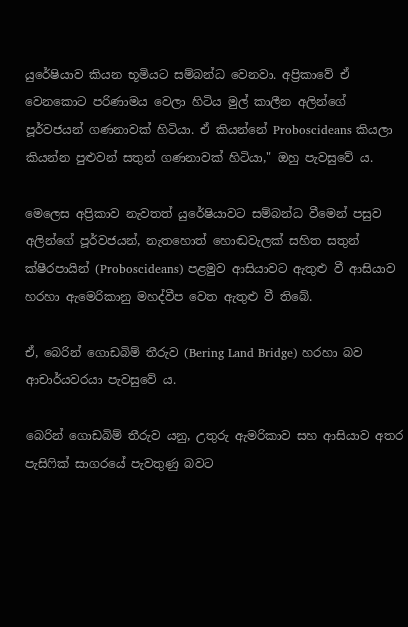යුරේෂියාව කියන භූමියට සම්බන්ධ වෙනවා. අප්‍රිකාවේ ඒ වෙනකොට පරිණාමය වෙලා හිටිය මුල් කාලීන අලින්ගේ පූර්වජයන් ගණනාවක් හිටියා. ඒ කියන්නේ Proboscideans කියලා කියන්න පුළුවන් සතුන් ගණනාවක් හිටියා," ඔහු පැවසුවේ ය.

මෙලෙස අප්‍රිකාව නැවතත් යුරේෂියාවට සම්බන්ධ වීමෙන් පසුව අලින්ගේ පූර්වජයන්, නැතහොත් හොඬවැලක් සහිත සතුන් ක්ෂීරපායින් (Proboscideans) පළමුව ආසියාවට ඇතුළු වී ආසියාව හරහා ඇමෙරිකානු මහද්වීප වෙත ඇතුළු වී තිබේ.

ඒ, බෙරින් ගොඩබිම් තීරුව (Bering Land Bridge) හරහා බව ආචාර්යවරයා පැවසුවේ ය.

බෙරින් ගොඩබිම් තීරුව යනු, උතුරු ඇමරිකාව සහ ආසියාව අතර පැසිෆික් සාගරයේ පැවතුණු බවට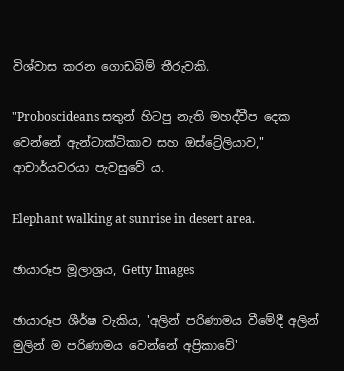විශ්වාස කරන ගොඩබිම් තීරුවකි.

"Proboscideans සතුන් හිටපු නැති මහද්වීප දෙක වෙන්නේ ඇන්ටාක්ටිකාව සහ ඔස්ට්‍රේලියාව," ආචාර්යවරයා පැවසුවේ ය.

Elephant walking at sunrise in desert area.

ඡායාරූප මූලාශ්‍රය, Getty Images

ඡායාරූප ශීර්ෂ වැකිය, 'අලින් පරිණාමය වීමේදී අලින් මුලින් ම පරිණාමය වෙන්නේ අප්‍රිකාවේ'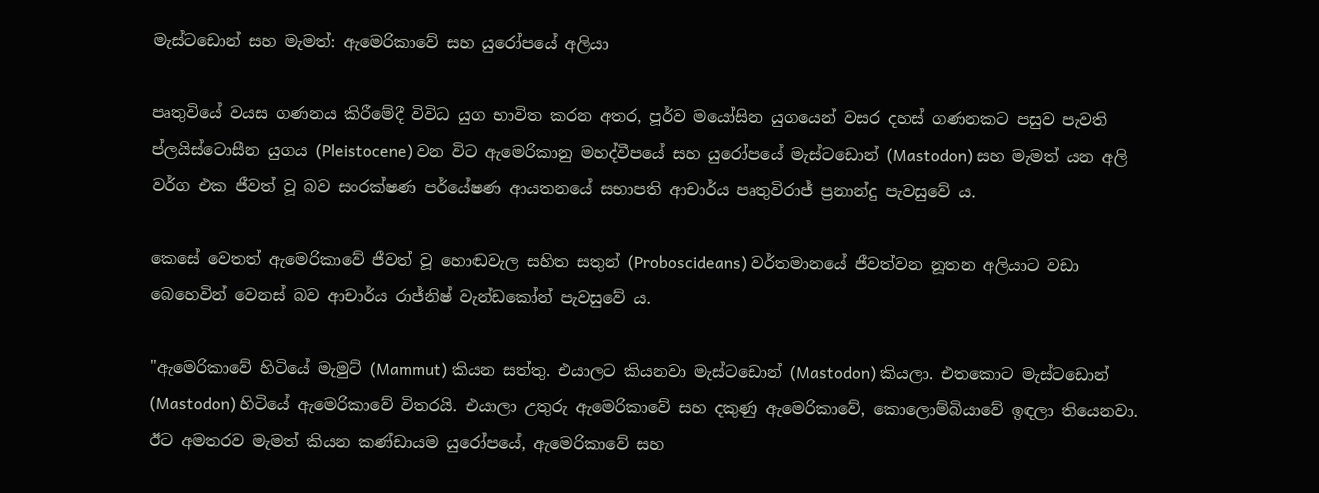මැස්ටඩොන් සහ මැමත්: ඇමෙරිකාවේ සහ යුරෝපයේ අලියා

පෘතුවියේ වයස ගණනය කිරීමේදී විවිධ යුග භාවිත කරන අතර, පූර්ව මයෝසින යුගයෙන් වසර දහස් ගණනකට පසුව පැවති ප්ලයිස්ටොසීන යුගය (Pleistocene) වන විට ඇමෙරිකානු මහද්වීපයේ සහ යුරෝපයේ මැස්ටඩොන් (Mastodon) සහ මැමත් යන අලි වර්ග එක ජීවත් වූ බව සංරක්ෂණ පර්යේෂණ ආයතනයේ සභාපති ආචාර්ය පෘතුවිරාජ් ප්‍රනාන්දු පැවසුවේ ය.

කෙසේ වෙතත් ඇමෙරිකාවේ ජීවත් වූ හොඬවැල සහිත සතුන් (Proboscideans) වර්තමානයේ ජීවත්වන නූතන අලියාට වඩා බෙහෙවින් වෙනස් බව ආචාර්ය රාජ්නිෂ් වැන්ඩකෝන් පැවසුවේ ය.

"ඇමෙරිකාවේ හිටියේ මැමුට් (Mammut) කියන සත්තු. එයාලට කියනවා මැස්ටඩොන් (Mastodon) කියලා. එතකොට මැස්ටඩොන් (Mastodon) හිටියේ ඇමෙරිකාවේ විතරයි. එයාලා උතුරු ඇමෙරිකාවේ සහ දකුණු ඇමෙරිකාවේ, කොලොම්බියාවේ ඉඳලා තියෙනවා. ඊට අමතරව මැමත් කියන කණ්ඩායම යුරෝපයේ, ඇමෙරිකාවේ සහ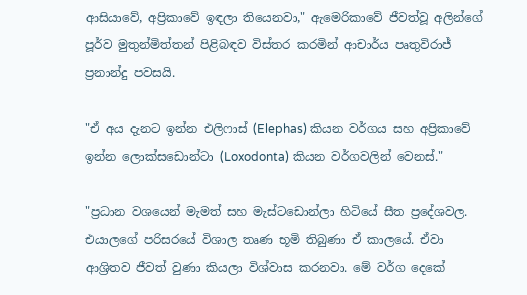ආසියාවේ, අප්‍රිකාවේ ඉඳලා තියෙනවා," ඇමෙරිකාවේ ජීවත්වූ අලින්ගේ පූර්ව මුතුන්මිත්තන් පිළිබඳව විස්තර කරමින් ආචාර්ය පෘතුවිරාජ් ප්‍රනාන්දු පවසයි.

"ඒ අය දැනට ඉන්න එලිෆාස් (Elephas) කියන වර්ගය සහ අප්‍රිකාවේ ඉන්න ලොක්සඩොන්ටා (Loxodonta) කියන වර්ගවලින් වෙනස්."

"ප්‍රධාන වශයෙන් මැමත් සහ මැස්ටඩොන්ලා හිටියේ සීත ප්‍රදේශවල. එයාලගේ පරිසරයේ විශාල තෘණ භූමි තිබුණා ඒ කාලයේ. ඒවා ආශ්‍රිතව ජීවත් වුණා කියලා විශ්වාස කරනවා. මේ වර්ග දෙකේ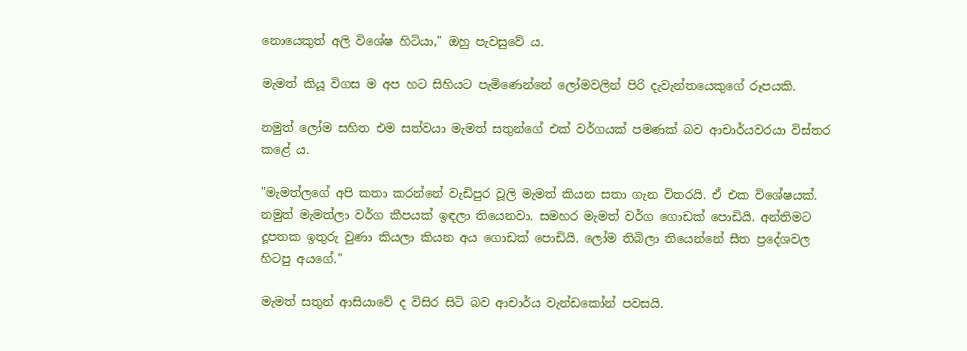නොයෙකුත් අලි විශේෂ හිටියා," ඔහු පැවසුවේ ය.

මැමත් කියූ විගස ම අප හට සිහියට පැමිණෙන්නේ ලෝමවලින් පිරි දැවැන්තයෙකුගේ රූපයකි.

නමුත් ලෝම සහිත එම සත්වයා මැමත් සතුන්ගේ එක් වර්ගයක් පමණක් බව ආචාර්යවරයා විස්තර කළේ ය.

"මැමත්ලගේ අපි කතා කරන්නේ වැඩිපුර වූලි මැමත් කියන සතා ගැන විතරයි. ඒ එක විශේෂයක්. නමුත් මැමත්ලා වර්ග කීපයක් ඉඳලා තියෙනවා. සමහර මැමත් වර්ග ගොඩක් පොඩියි. අන්තිමට දූපතක ඉතුරු වුණා කියලා කියන අය ගොඩක් පොඩියි. ලෝම තිබිලා තියෙන්නේ සීත ප්‍රදේශවල හිටපු අයගේ."

මැමත් සතුන් ආසියාවේ ද විසිර සිටි බව ආචාර්ය වැන්ඩකෝන් පවසයි.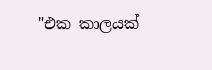"එක කාලයක්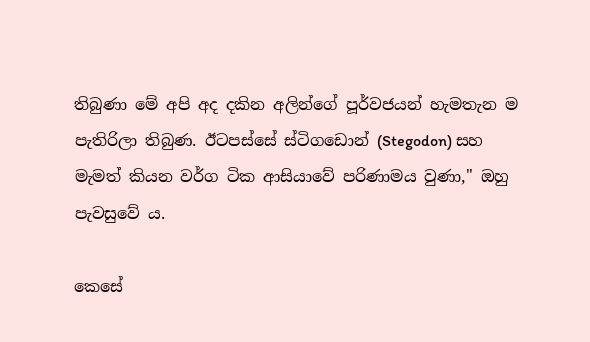තිබුණා මේ අපි අද දකින අලින්ගේ පූර්වජයන් හැමතැන ම පැතිරිලා තිබුණ. ඊටපස්සේ ස්ටිගඩොන් (Stegodon) සහ මැමත් කියන වර්ග ටික ආසියාවේ පරිණාමය වුණා," ඔහු පැවසුවේ ය.

කෙසේ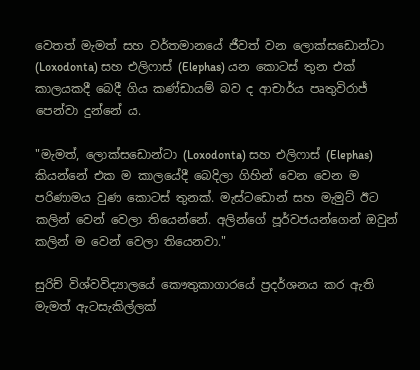වෙතත් මැමත් සහ වර්තමානයේ ජීවත් වන ලොක්සඩොන්ටා (Loxodonta) සහ එලිෆාස් (Elephas) යන කොටස් තුන එක් කාලයකදී බෙදී ගිය කණ්ඩායම් බව ද ආචාර්ය පෘතුවිරාජ් පෙන්වා දුන්නේ ය.

"මැමත්, ලොක්සඩොන්ටා (Loxodonta) සහ එලිෆාස් (Elephas) කියන්නේ එක ම කාලයේදී බෙදිලා ගිහින් වෙන වෙන ම පරිණාමය වුණ කොටස් තුනක්. මැස්ටඩොන් සහ මැමුට් ඊට කලින් වෙන් වෙලා තියෙන්නේ. අලින්ගේ පූර්වජයන්ගෙන් ඔවුන් කලින් ම වෙන් වෙලා තියෙනවා."

සුරිච් විශ්වවිද්‍යාලයේ කෞතුකාගාරයේ ප්‍රදර්ශනය කර ඇති මැමත් ඇටසැකිල්ලක්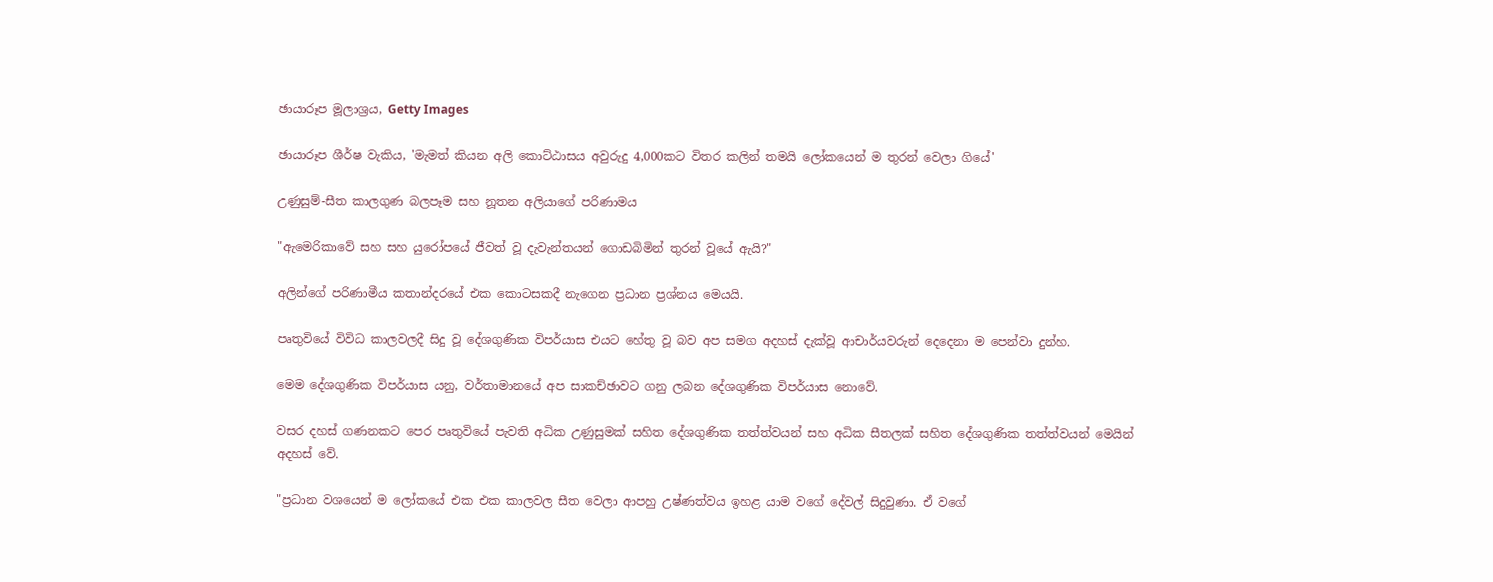ඡායාරූප මූලාශ්‍රය, Getty Images

ඡායාරූප ශීර්ෂ වැකිය, 'මැමත් කියන අලි කොට්ඨාසය අවුරුදු 4,000කට විතර කලින් තමයි ලෝකයෙන් ම තුරන් වෙලා ගියේ'

උණුසුම්-සීත කාලගුණ බලපෑම සහ නූතන අලියාගේ පරිණාමය

"ඇමෙරිකාවේ සහ සහ යුරෝපයේ ජීවත් වූ දැවැන්තයන් ගොඩබිමින් තුරන් වූයේ ඇයි?"

අලින්ගේ පරිණාමීය කතාන්දරයේ එක කොටසකදී නැගෙන ප්‍රධාන ප්‍රශ්නය මෙයයි.

පෘතුවියේ විවිධ කාලවලදී සිදු වූ දේශගුණික විපර්යාස එයට හේතු වූ බව අප සමග අදහස් දැක්වූ ආචාර්යවරුන් දෙදෙනා ම පෙන්වා දුන්හ.

මෙම දේශගුණික විපර්යාස යනු, වර්තාමානයේ අප සාකච්ඡාවට ගනු ලබන දේශගුණික විපර්යාස නොවේ.

වසර දහස් ගණනකට පෙර පෘතුවියේ පැවති අධික උණුසුමක් සහිත දේශගුණික තත්ත්වයන් සහ අධික සීතලක් සහිත දේශගුණික තත්ත්වයන් මෙයින් අදහස් වේ.

"ප්‍රධාන වශයෙන් ම ලෝකයේ එක එක කාලවල සීත වෙලා ආපහු උෂ්ණත්වය ඉහළ යාම වගේ දේවල් සිදුවුණා. ඒ වගේ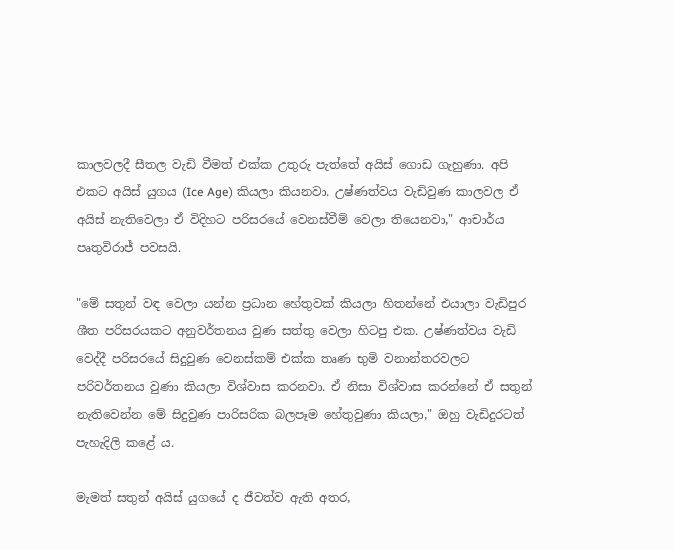කාලවලදී සීතල වැඩි වීමත් එක්ක උතුරු පැත්තේ අයිස් ගොඩ ගැහුණා. අපි එකට අයිස් යුගය (Ice Age) කියලා කියනවා. උෂ්ණත්වය වැඩිවුණ කාලවල ඒ අයිස් නැතිවෙලා ඒ විදිහට පරිසරයේ වෙනස්වීම් වෙලා තියෙනවා," ආචාර්ය පෘතුවිරාජ් පවසයි.

"මේ සතුන් වඳ වෙලා යන්න ප්‍රධාන හේතුවක් කියලා හිතන්නේ එයාලා වැඩිපුර ශීත පරිසරයකට අනුවර්තනය වුණ සත්තු වෙලා හිටපු එක. උෂ්ණත්වය වැඩි වෙද්දී පරිසරයේ සිදුවුණ වෙනස්කම් එක්ක තෘණ භුමි වනාන්තරවලට පරිවර්තනය වුණා කියලා විශ්වාස කරනවා. ඒ නිසා විශ්වාස කරන්නේ ඒ සතුන් නැතිවෙන්න මේ සිදුවුණ පාරිසරික බලපෑම හේතුවුණා කියලා," ඔහු වැඩිදුරටත් පැහැදිලි කළේ ය.

මැමත් සතුන් අයිස් යුගයේ ද ජීවත්ව ඇති අතර,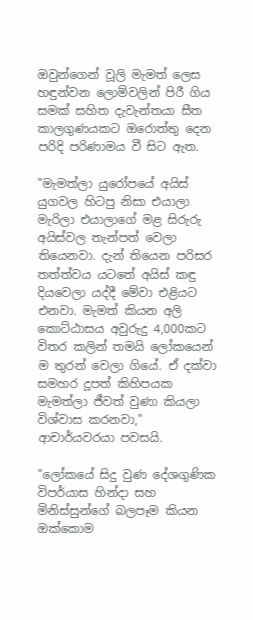ඔවුන්ගෙන් වූලි මැමත් ලෙස හඳුන්වන ලොම්වලින් පිරී ගිය සමක් සහිත දැවැන්තයා සීත කාලගුණයකට ඔරොත්තු දෙන පරිදි පරිණාමය වී සිට ඇත.

"මැමත්ලා යුරෝපයේ අයිස් යුගවල හිටපු නිසා එයාලා මැරිලා එයාලාගේ මළ සිරුරු අයිස්වල තැන්පත් වෙලා තියෙනවා. දැන් තියෙන පරිසර තත්ත්වය යටතේ අයිස් කඳු දියවෙලා යද්දී මේවා එළියට එනවා. මැමත් කියන අලි කොට්ඨාසය අවුරුදු 4,000කට විතර කලින් තමයි ලෝකයෙන් ම තුරන් වෙලා ගියේ. ඒ දක්වා සමහර දූපත් කිහිපයක මැමත්ලා ජීවත් වුණා කියලා විශ්වාස කරනවා," ආචාර්යවරයා පවසයි.

"ලෝකයේ සිදු වුණ දේශගුණික විපර්යාස හින්දා සහ මිනිස්සුන්ගේ බලපෑම කියන ඔක්කොම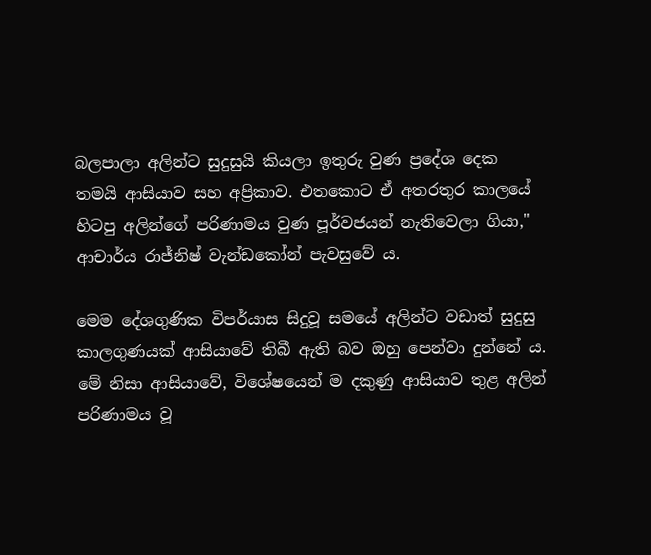බලපාලා අලින්ට සුදුසුයි කියලා ඉතුරු වුණ ප්‍රදේශ දෙක තමයි ආසියාව සහ අප්‍රිකාව. එතකොට ඒ අතරතුර කාලයේ හිටපු අලින්ගේ පරිණාමය වුණ පූර්වජයන් නැතිවෙලා ගියා," ආචාර්ය රාජ්නිෂ් වැන්ඩකෝන් පැවසුවේ ය.

මෙම දේශගුණික විපර්යාස සිදුවූ සමයේ අලින්ට වඩාත් සුදුසු කාලගුණයක් ආසියාවේ තිබී ඇති බව ඔහු පෙන්වා දුන්නේ ය. මේ නිසා ආසියාවේ, විශේෂයෙන් ම දකුණු ආසියාව තුළ අලින් පරිණාමය වූ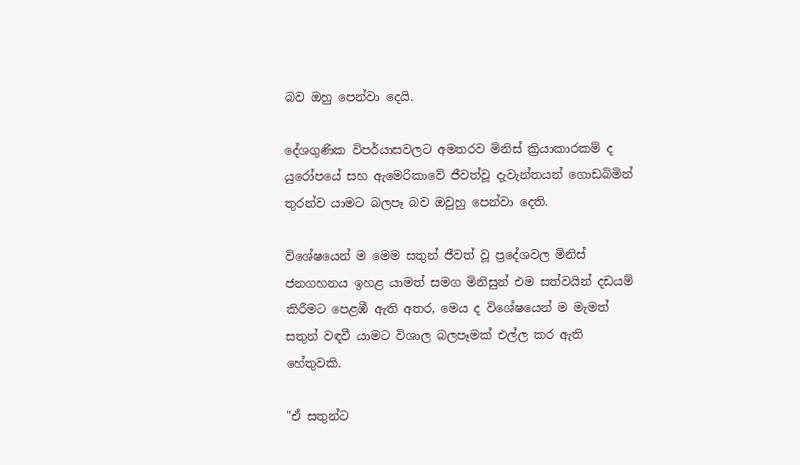බව ඔහු පෙන්වා දෙයි.

දේශගුණික විපර්යාසවලට අමතරව මිනිස් ක්‍රියාකාරකම් ද යුරෝපයේ සහ ඇමෙරිකාවේ ජීවත්වූ දැවැන්තයන් ගොඩබිමින් තුරන්ව යාමට බලපෑ බව ඔවුහු පෙන්වා දෙති.

විශේෂයෙන් ම මෙම සතුන් ජීවත් වූ ප්‍රදේශවල මිනිස් ජනගහනය ඉහළ යාමත් සමග මිනිසුන් එම සත්වයින් දඩයම් කිරීමට පෙළඹී ඇති අතර, මෙය ද විශේෂයෙන් ම මැමත් සතුන් වඳවී යාමට විශාල බලපෑමක් එල්ල කර ඇති හේතුවකි.

"ඒ සතුන්ට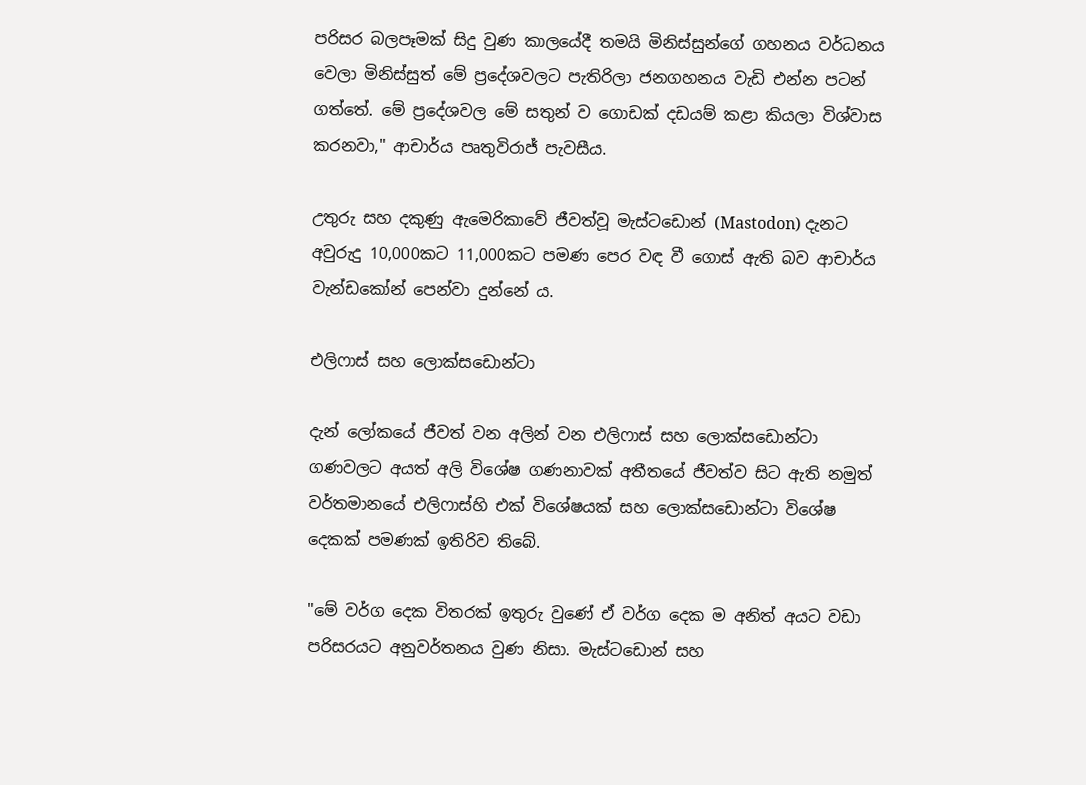පරිසර බලපෑමක් සිදු වුණ කාලයේදී තමයි මිනිස්සුන්ගේ ගහනය වර්ධනය වෙලා මිනිස්සුත් මේ ප්‍රදේශවලට පැතිරිලා ජනගහනය වැඩි එන්න පටන් ගත්තේ. මේ ප්‍රදේශවල මේ සතුන් ව ගොඩක් දඩයම් කළා කියලා විශ්වාස කරනවා," ආචාර්ය පෘතුවිරාජ් පැවසීය.

උතුරු සහ දකුණු ඇමෙරිකාවේ ජීවත්වූ මැස්ටඩොන් (Mastodon) දැනට අවුරුදු 10,000කට 11,000කට පමණ පෙර වඳ වී ගොස් ඇති බව ආචාර්ය වැන්ඩකෝන් පෙන්වා දුන්නේ ය.

එලිෆාස් සහ ලොක්සඩොන්ටා

දැන් ලෝකයේ ජීවත් වන අලින් වන එලිෆාස් සහ ලොක්සඩොන්ටා ගණවලට අයත් අලි විශේෂ ගණනාවක් අතීතයේ ජීවත්ව සිට ඇති නමුත් වර්තමානයේ එලිෆාස්හි එක් විශේෂයක් සහ ලොක්සඩොන්ටා විශේෂ දෙකක් පමණක් ඉතිරිව තිබේ.

"මේ වර්ග දෙක විතරක් ඉතුරු වුණේ ඒ වර්ග දෙක ම අනිත් අයට වඩා පරිසරයට අනුවර්තනය වුණ නිසා. මැස්ටඩොන් සහ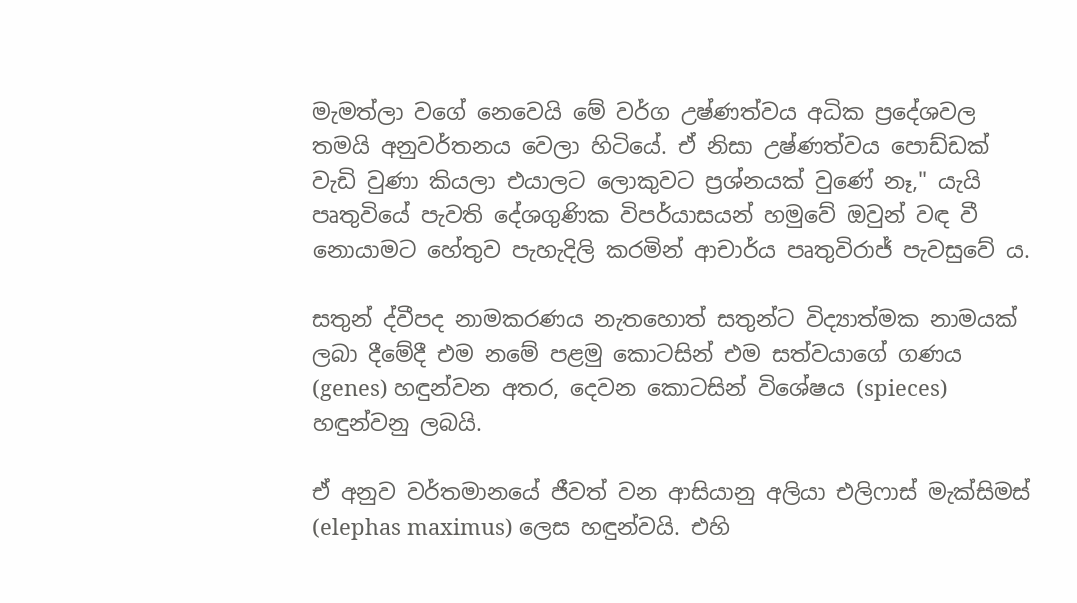මැමත්ලා වගේ නෙවෙයි මේ වර්ග උෂ්ණත්වය අධික ප්‍රදේශවල තමයි අනුවර්තනය වෙලා හිටියේ. ඒ නිසා උෂ්ණත්වය පොඩ්ඩක් වැඩි වුණා කියලා එයාලට ලොකුවට ප්‍රශ්නයක් වුණේ නෑ," යැයි පෘතුවියේ පැවති දේශගුණික විපර්යාසයන් හමුවේ ඔවුන් වඳ වී නොයාමට හේතුව පැහැදිලි කරමින් ආචාර්ය පෘතුවිරාජ් පැවසුවේ ය.

සතුන් ද්වීපද නාමකරණය නැතහොත් සතුන්ට විද්‍යාත්මක නාමයක් ලබා දීමේදී එම නමේ පළමු කොටසින් එම සත්වයාගේ ගණය (genes) හඳුන්වන අතර, දෙවන කොටසින් විශේෂය (spieces) හඳුන්වනු ලබයි.

ඒ අනුව වර්තමානයේ ජීවත් වන ආසියානු අලියා එලිෆාස් මැක්සිමස් (elephas maximus) ලෙස හඳුන්වයි. එහි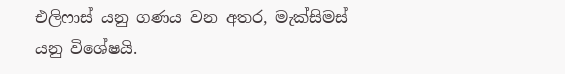එලිෆාස් යනු ගණය වන අතර, මැක්සිමස් යනු විශේෂයි.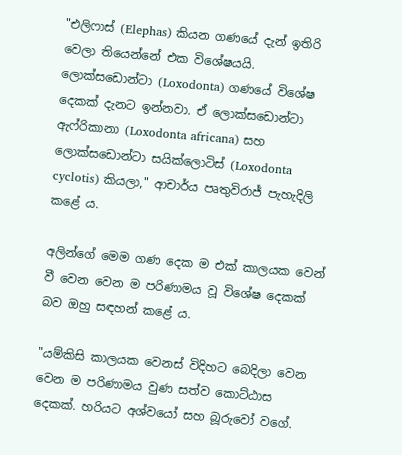"එලිෆාස් (Elephas) කියන ගණයේ දැන් ඉතිරි වෙලා තියෙන්නේ එක විශේෂයයි. ලොක්සඩොන්ටා (Loxodonta) ගණයේ විශේෂ දෙකක් දැනට ඉන්නවා. ඒ ලොක්සඩොන්ටා ඇෆ්රිකානා (Loxodonta africana) සහ ලොක්සඩොන්ටා සයික්ලොටිස් (Loxodonta cyclotis) කියලා," ආචාර්ය පෘතුවිරාජ් පැහැදිලි කළේ ය.

අලින්ගේ මෙම ගණ දෙක ම එක් කාලයක වෙන් වී වෙන වෙන ම පරිණාමය වූ විශේෂ දෙකක් බව ඔහු සඳහන් කළේ ය.

"යම්කිසි කාලයක වෙනස් විදිහට බෙදිලා වෙන වෙන ම පරිණාමය වුණ සත්ව කොට්ඨාස දෙකක්. හරියට අශ්වයෝ සහ බූරුවෝ වගේ.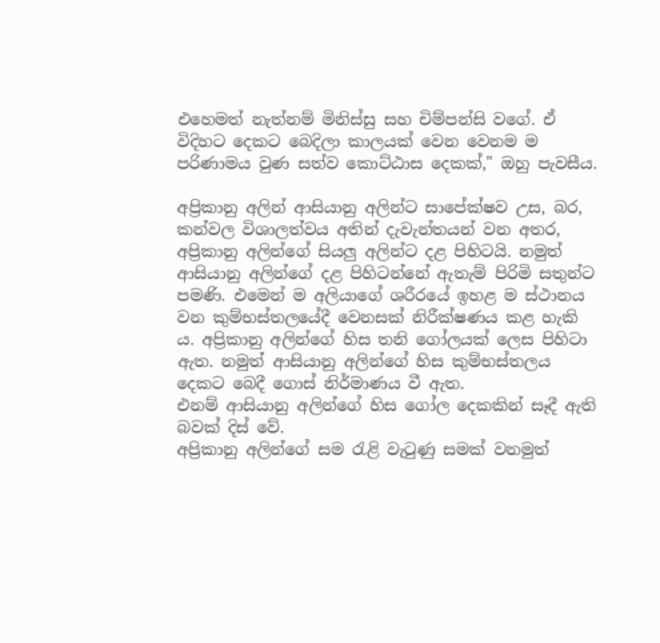එහෙමත් නැත්නම් මිනිස්සු සහ චිම්පන්සි වගේ. ඒ විදිහට දෙකට බෙදිලා කාලයක් වෙන වෙනම ම පරිණාමය වුණ සත්ව කොට්ඨාස දෙකක්," ඔහු පැවසීය.

අප්‍රිකානු අලින් ආසියානු අලින්ට සාපේක්ෂව උස, බර, කන්වල විශාලත්වය අතින් දැවැන්තයන් වන අතර, අප්‍රිකානු අලින්ගේ සියලු අලින්ට දළ පිහිටයි. නමුත් ආසියානු අලින්ගේ දළ පිහිටන්නේ ඇතැම් පිරිමි සතුන්ට පමණි. එමෙන් ම අලියාගේ ශරීරයේ ඉහළ ම ස්ථානය වන කුම්භස්තලයේදී වෙනසක් නිරීක්ෂණය කළ හැකි ය. අප්‍රිකානු අලින්ගේ හිස තනි ගෝලයක් ලෙස පිහිටා ඇත. නමුත් ආසියානු අලින්ගේ හිස කුම්භස්තලය දෙකට බෙදී ගොස් නිර්මාණය වී ඇත.
එනම් ආසියානු අලින්ගේ හිස ගෝල දෙකකින් සෑදී ඇති බවක් දිස් වේ.
අප්‍රිකානු අලින්ගේ සම රැළි වැටුණු සමක් වනමුත්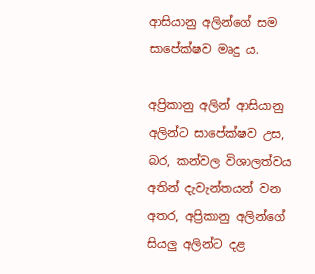ආසියානු අලින්ගේ සම සාපේක්ෂව මෘදු ය.

අප්‍රිකානු අලින් ආසියානු අලින්ට සාපේක්ෂව උස, බර, කන්වල විශාලත්වය අතින් දැවැන්තයන් වන අතර, අප්‍රිකානු අලින්ගේ සියලු අලින්ට දළ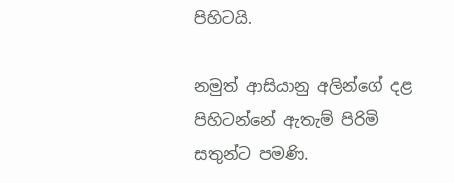පිහිටයි.

නමුත් ආසියානු අලින්ගේ දළ පිහිටන්නේ ඇතැම් පිරිමි සතුන්ට පමණි.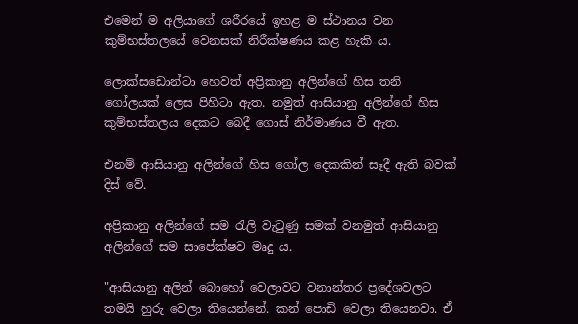එමෙන් ම අලියාගේ ශරීරයේ ඉහළ ම ස්ථානය වන කුම්භස්තලයේ වෙනසක් නිරීක්ෂණය කළ හැකි ය.

ලොක්සඩොන්ටා හෙවත් අප්‍රිකානු අලින්ගේ හිස තනි ගෝලයක් ලෙස පිහිටා ඇත. නමුත් ආසියානු අලින්ගේ හිස කුම්භස්තලය දෙකට බෙදී ගොස් නිර්මාණය වී ඇත.

එනම් ආසියානු අලින්ගේ හිස ගෝල දෙකකින් සෑදී ඇති බවක් දිස් වේ.

අප්‍රිකානු අලින්ගේ සම රැලි වැටුණු සමක් වනමුත් ආසියානු අලින්ගේ සම සාපේක්ෂව මෘදු ය.

"ආසියානු අලින් බොහෝ වෙලාවට වනාන්තර ප්‍රදේශවල‍ට තමයි හුරු වෙලා තියෙන්නේ. කන් පොඩි වෙලා තියෙනවා. ඒ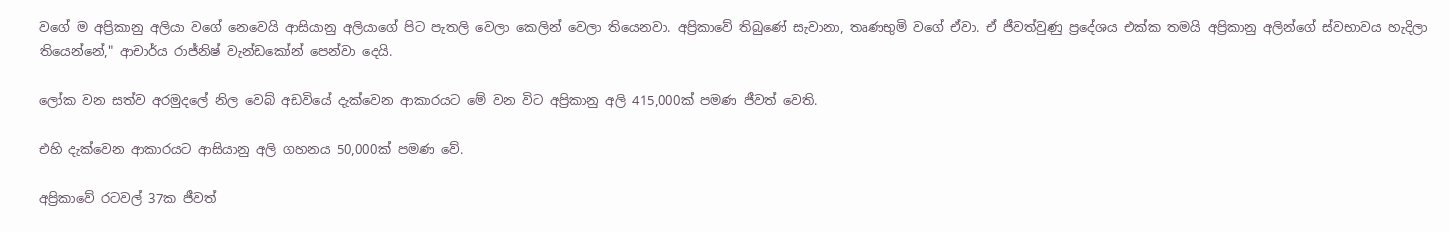වගේ ම අප්‍රිකානු අලියා වගේ නෙවෙයි ආසියානු අලියාගේ පිට පැතලි වෙලා කෙලින් වෙලා තියෙනවා. අප්‍රිකාවේ තිබුණේ සැවානා, තෘණභුමි වගේ ඒවා. ඒ ජීවත්වුණු ප්‍රදේශය එක්ක තමයි අප්‍රිකානු අලින්ගේ ස්වභාවය හැදිලා තියෙන්නේ," ආචාර්ය රාජ්නිෂ් වැන්ඩකෝන් පෙන්වා දෙයි.

ලෝක වන සත්ව අරමුදලේ නිල වෙබ් අඩවියේ දැක්වෙන ආකාරයට මේ වන විට අප්‍රිකානු අලි 415,000ක් පමණ ජීවත් වෙති.

එහි දැක්වෙන ආකාරයට ආසියානු අලි ගහනය 50,000ක් පමණ වේ.

අප්‍රිකාවේ රටවල් 37ක ජීවත්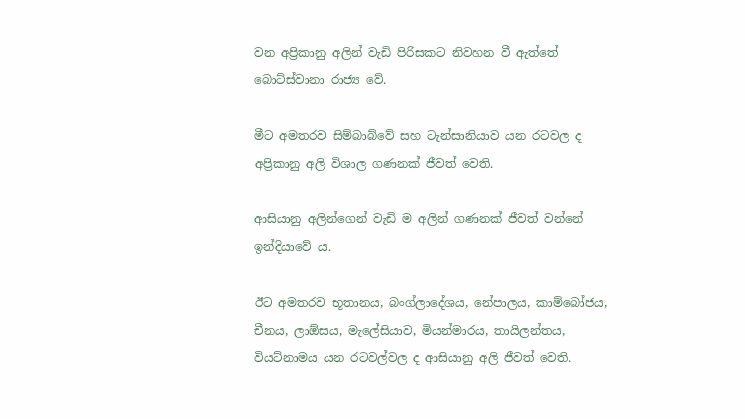වන අප්‍රිකානු අලින් වැඩි පිරිසකට නිවහන වී ඇත්තේ බොට්ස්වානා රාජ්‍ය වේ.

මීට අමතරව සිම්බාබ්වේ සහ ටැන්සානියාව යන රටවල ද අප්‍රිකානු අලි විශාල ගණනක් ජීවත් වෙති.

ආසියානු අලින්ගෙන් වැඩි ම අලින් ගණනක් ජීවත් වන්නේ ඉන්දියාවේ ය.

ඊට අමතරව භූතානය, බංග්ලාදේශය, නේපාලය, කාම්බෝජය, චීනය, ලාඕසය, මැලේසියාව, මියන්මාරය, තායිලන්තය, වියට්නාමය යන රටවල්වල ද ආසියානු අලි ජීවත් වෙති.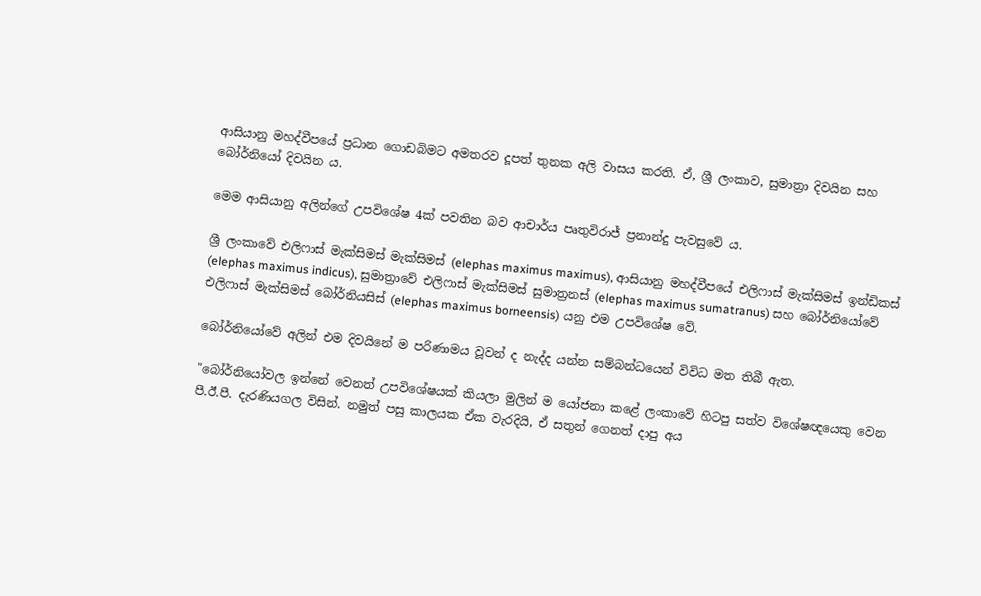ආසියානු මහද්වීපයේ ප්‍රධාන ගොඩබිමට අමතරව දූපත් තුනක අලි වාසය කරති. ඒ, ශ්‍රී ලංකාව, සුමාත්‍රා දිවයින සහ බෝර්නියෝ දිවයින ය.

මෙම ආසියානු අලින්ගේ උපවිශේෂ 4ක් පවතින බව ආචාර්ය පෘතුවිරාජ් ප්‍රනාන්දු පැවසුවේ ය.

ශ්‍රී ලංකාවේ එලිෆාස් මැක්සිමස් මැක්සිමස් (elephas maximus maximus), ආසියානු මහද්වීපයේ එලිෆාස් මැක්සිමස් ඉන්ඩිකස් (elephas maximus indicus), සුමාත්‍රාවේ එලිෆාස් මැක්සිමස් සුමාත්‍රනස් (elephas maximus sumatranus) සහ බෝර්නියෝවේ එලිෆාස් මැක්සිමස් බෝර්නියසිස් (elephas maximus borneensis) යනු එම උපවිශේෂ වේ.

බෝර්නියෝවේ අලින් එම දිවයිනේ ම පරිණාමය වූවන් ද නැද්ද යන්න සම්බන්ධයෙන් විවිධ මත තිබී ඇත.

"බෝර්නියෝවල ඉන්නේ වෙනත් උපවිශේෂයක් කියලා මුලින් ම යෝජනා කළේ ලංකාවේ හිටපු සත්ව විශේෂඥයෙකු වෙන පී.ඊ.පී. දැරණියගල විසින්. නමුත් පසු කාලයක ඒක වැරදියි, ඒ සතුන් ගෙනත් දාපු අය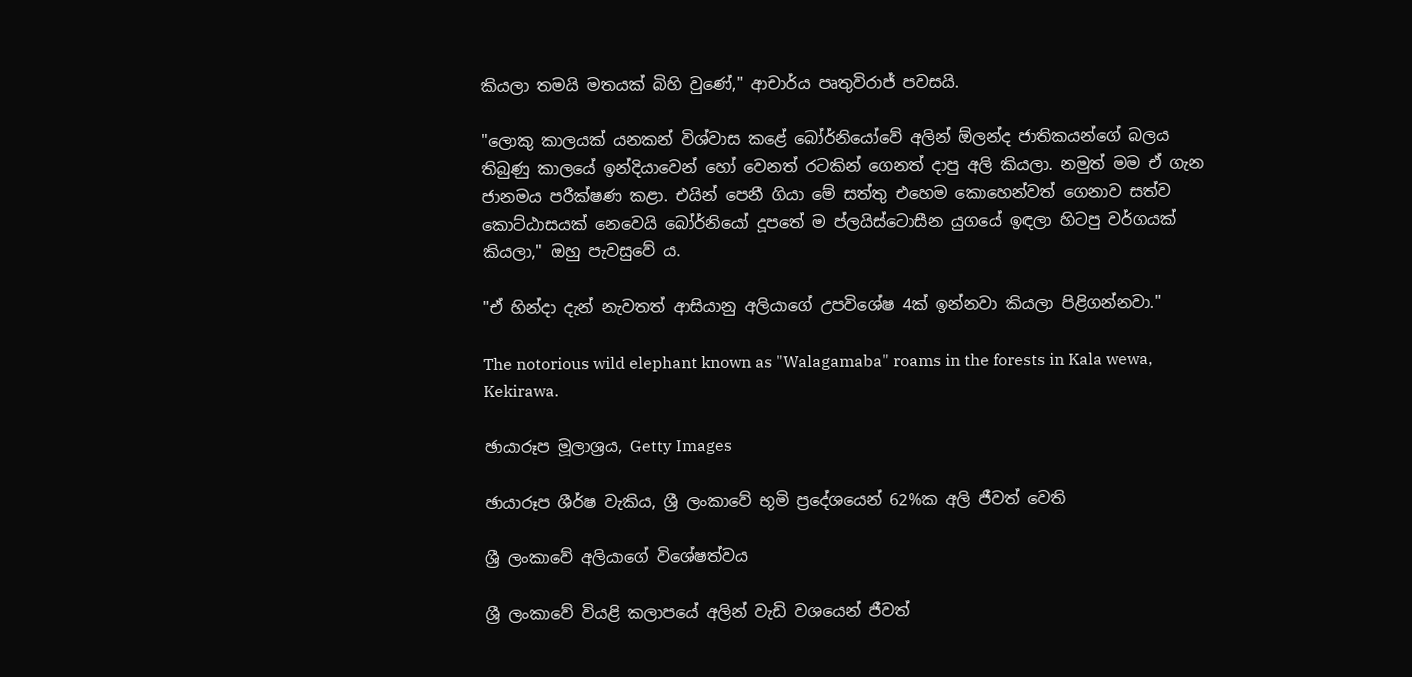කියලා තමයි මතයක් බිහි වුණේ," ආචාර්ය පෘතුවිරාජ් පවසයි.

"ලොකු කාලයක් යනකන් විශ්වාස කළේ බෝර්නියෝවේ අලින් ඕලන්ද ජාතිකයන්ගේ බලය තිබුණු කාලයේ ඉන්දියාවෙන් හෝ වෙනත් රටකින් ගෙනත් දාපු අලි කියලා. නමුත් මම ඒ ගැන ජානමය පරීක්ෂණ කළා. එයින් පෙනී ගියා මේ සත්තු එහෙම කොහෙන්වත් ගෙනාව සත්ව කොට්ඨාසයක් නෙවෙයි බෝර්නියෝ දූපතේ ම ප්ලයිස්ටොසීන යුගයේ ඉඳලා හිටපු වර්ගයක් කියලා," ඔහු පැවසුවේ ය.

"ඒ හින්දා දැන් නැවතත් ආසියානු අලියාගේ උපවිශේෂ 4ක් ඉන්නවා කියලා පිළිගන්නවා."

The notorious wild elephant known as "Walagamaba" roams in the forests in Kala wewa, Kekirawa.

ඡායාරූප මූලාශ්‍රය, Getty Images

ඡායාරූප ශීර්ෂ වැකිය, ශ්‍රී ලංකාවේ භූමි ප්‍රදේශයෙන් 62%ක අලි ජීවත් වෙති

ශ්‍රී ලංකාවේ අලියාගේ විශේෂත්වය

ශ්‍රී ලංකාවේ වියළි කලාපයේ අලින් වැඩි වශයෙන් ජීවත්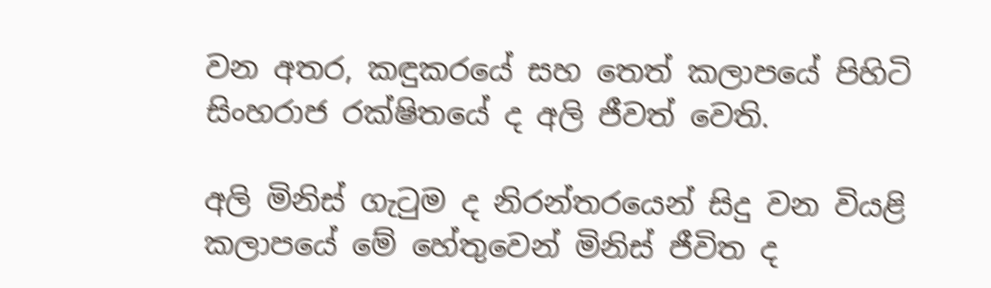වන අතර, කඳුකරයේ සහ තෙත් කලාපයේ පිහිටි සිංහරාජ රක්ෂිතයේ ද අලි ජීවත් වෙති.

අලි මිනිස් ගැටුම ද නිරන්තරයෙන් සිදු වන වියළි කලාපයේ මේ හේතුවෙන් මිනිස් ජීවිත ද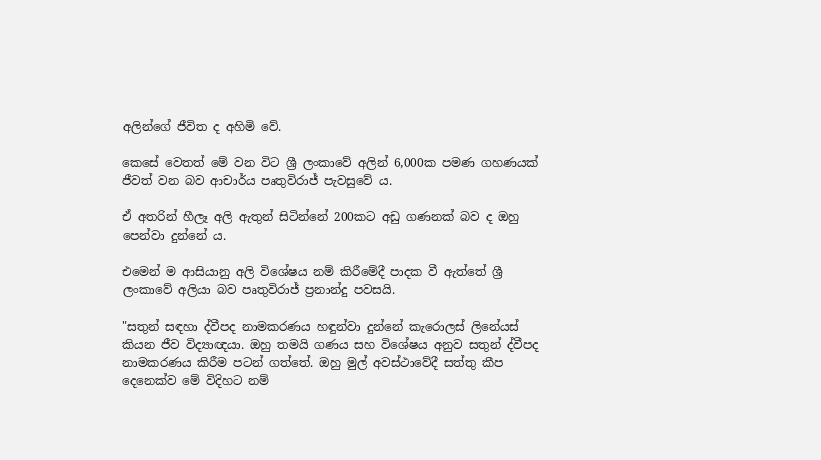අලින්ගේ ජීවිත ද අහිමි වේ.

කෙසේ වෙතත් මේ වන විට ශ්‍රී ලංකාවේ අලින් 6,000ක පමණ ගහණයක් ජීවත් වන බව ආචාර්ය පෘතුවිරාජ් පැවසුවේ ය.

ඒ අතරින් හීලෑ අලි ඇතුන් සිටින්නේ 200කට අඩු ගණනක් බව ද ඔහු පෙන්වා දුන්නේ ය.

එමෙන් ම ආසියානු අලි විශේෂය නම් කිරීමේදී පාදක වී ඇත්තේ ශ්‍රී ලංකාවේ අලියා බව පෘතුවිරාජ් ප්‍රනාන්දු පවසයි.

"සතුන් සඳහා ද්වීපද නාමකරණය හඳුන්වා දුන්නේ කැරොලස් ලිනේයස් කියන ජීව විද්‍යාඥයා. ඔහු තමයි ගණය සහ විශේෂය අනුව සතුන් ද්වීපද නාමකරණය කිරීම පටන් ගත්තේ. ඔහු මුල් අවස්ථාවේදී සත්තු කීප දෙනෙක්ව මේ විදිහට නම්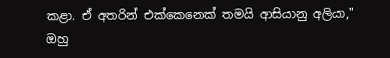කළා. ඒ අතරින් එක්කෙනෙක් තමයි ආසියානු අලියා," ඔහු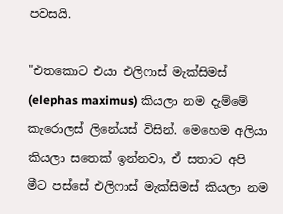පවසයි.

"එතකොට එයා එලිෆාස් මැක්සිමස් (elephas maximus) කියලා නම දැම්මේ කැරොලස් ලිනේයස් විසින්. මෙහෙම අලියා කියලා සතෙක් ඉන්නවා, ඒ සතාට අපි මීට පස්සේ එලිෆාස් මැක්සිමස් කියලා නම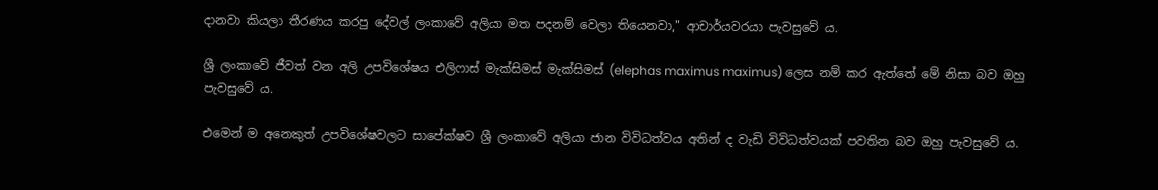දානවා කියලා තීරණය කරපු දේවල් ලංකාවේ අලියා මත පදනම් වෙලා තියෙනවා," ආචාර්යවරයා පැවසුවේ ය.

ශ්‍රී ලංකාවේ ජීවත් වන අලි උපවිශේෂය එලිෆාස් මැක්සිමස් මැක්සිමස් (elephas maximus maximus) ලෙස නම් කර ඇත්තේ මේ නිසා බව ඔහු පැවසුවේ ය.

එමෙන් ම අනෙකුත් උපවිශේෂවලට සාපේක්ෂව ශ්‍රී ලංකාවේ අලියා ජාන විවිධත්වය අතින් ද වැඩි විවිධත්වයක් පවතින බව ඔහු පැවසුවේ ය.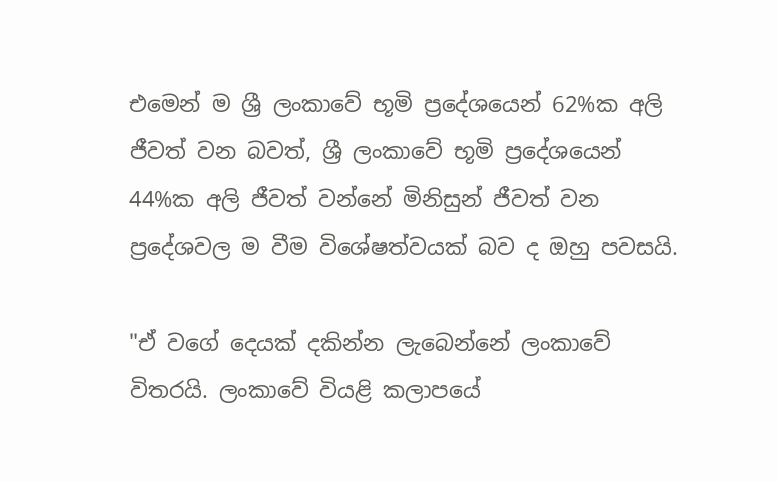එමෙන් ම ශ්‍රී ලංකාවේ භූමි ප්‍රදේශයෙන් 62%ක අලි ජීවත් වන බවත්, ශ්‍රී ලංකාවේ භූමි ප්‍රදේශයෙන් 44%ක අලි ජීවත් වන්නේ මිනිසුන් ජීවත් වන ප්‍රදේශවල ම වීම විශේෂත්වයක් බව ද ඔහු පවසයි.

"ඒ වගේ දෙයක් දකින්න ලැබෙන්නේ ලංකාවේ විතරයි. ලංකාවේ වියළි කලාපයේ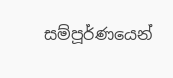සම්පූර්ණයෙන්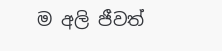ම අලි ජීවත්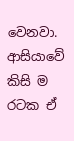වෙනවා. ආසියාවේ කිසි ම රටක ඒ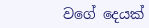වගේ දෙයක්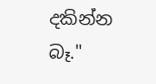දකින්න බෑ."